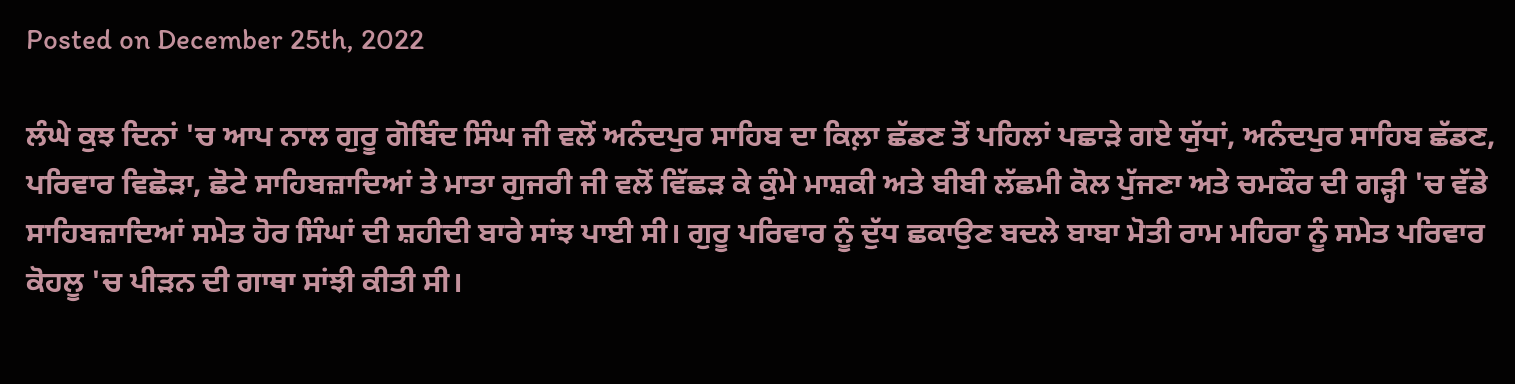Posted on December 25th, 2022

ਲੰਘੇ ਕੁਝ ਦਿਨਾਂ 'ਚ ਆਪ ਨਾਲ ਗੁਰੂ ਗੋਬਿੰਦ ਸਿੰਘ ਜੀ ਵਲੋਂ ਅਨੰਦਪੁਰ ਸਾਹਿਬ ਦਾ ਕਿਲ਼ਾ ਛੱਡਣ ਤੋਂ ਪਹਿਲਾਂ ਪਛਾੜੇ ਗਏ ਯੁੱਧਾਂ, ਅਨੰਦਪੁਰ ਸਾਹਿਬ ਛੱਡਣ, ਪਰਿਵਾਰ ਵਿਛੋੜਾ, ਛੋਟੇ ਸਾਹਿਬਜ਼ਾਦਿਆਂ ਤੇ ਮਾਤਾ ਗੁਜਰੀ ਜੀ ਵਲੋਂ ਵਿੱਛੜ ਕੇ ਕੁੰਮੇ ਮਾਸ਼ਕੀ ਅਤੇ ਬੀਬੀ ਲੱਛਮੀ ਕੋਲ ਪੁੱਜਣਾ ਅਤੇ ਚਮਕੌਰ ਦੀ ਗੜ੍ਹੀ 'ਚ ਵੱਡੇ ਸਾਹਿਬਜ਼ਾਦਿਆਂ ਸਮੇਤ ਹੋਰ ਸਿੰਘਾਂ ਦੀ ਸ਼ਹੀਦੀ ਬਾਰੇ ਸਾਂਝ ਪਾਈ ਸੀ। ਗੁਰੂ ਪਰਿਵਾਰ ਨੂੰ ਦੁੱਧ ਛਕਾਉਣ ਬਦਲੇ ਬਾਬਾ ਮੋਤੀ ਰਾਮ ਮਹਿਰਾ ਨੂੰ ਸਮੇਤ ਪਰਿਵਾਰ ਕੋਹਲੂ 'ਚ ਪੀੜਨ ਦੀ ਗਾਥਾ ਸਾਂਝੀ ਕੀਤੀ ਸੀ।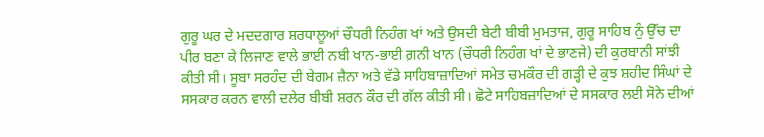ਗੁਰੂ ਘਰ ਦੇ ਮਦਦਗਾਰ ਸ਼ਰਧਾਲੂਆਂ ਚੌਧਰੀ ਨਿਹੰਗ ਖਾਂ ਅਤੇ ਉਸਦੀ ਬੇਟੀ ਬੀਬੀ ਮੁਮਤਾਜ, ਗੁਰੂ ਸਾਹਿਬ ਨੁੰ ਉੱਚ ਦਾ ਪੀਰ ਬਣਾ ਕੇ ਲਿਜਾਣ ਵਾਲੇ ਭਾਈ ਨਬੀ ਖਾਨ-ਭਾਈ ਗ਼ਨੀ ਖਾਨ (ਚੌਧਰੀ ਨਿਹੰਗ ਖਾਂ ਦੇ ਭਾਣਜੇ) ਦੀ ਕੁਰਬਾਨੀ ਸਾਂਝੀ ਕੀਤੀ ਸੀ। ਸੂਬਾ ਸਰਹੰਦ ਦੀ ਬੇਗਮ ਜ਼ੈਨਾ ਅਤੇ ਵੱਡੇ ਸਾਹਿਬਾਜ਼ਾਦਿਆਂ ਸਮੇਤ ਚਮਕੌਰ ਦੀ ਗੜ੍ਹੀ ਦੇ ਕੁਝ ਸ਼ਹੀਦ ਸਿੰਘਾਂ ਦੇ ਸਸਕਾਰ ਕਰਨ ਵਾਲੀ ਦਲੇਰ ਬੀਬੀ ਸ਼ਰਨ ਕੌਰ ਦੀ ਗੱਲ ਕੀਤੀ ਸੀ। ਛੋਟੇ ਸਾਹਿਬਜ਼ਾਦਿਆਂ ਦੇ ਸਸਕਾਰ ਲਈ ਸੋਨੇ ਦੀਆਂ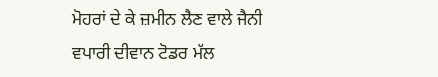ਮੋਹਰਾਂ ਦੇ ਕੇ ਜ਼ਮੀਨ ਲੈਣ ਵਾਲੇ ਜੈਨੀ ਵਪਾਰੀ ਦੀਵਾਨ ਟੋਡਰ ਮੱਲ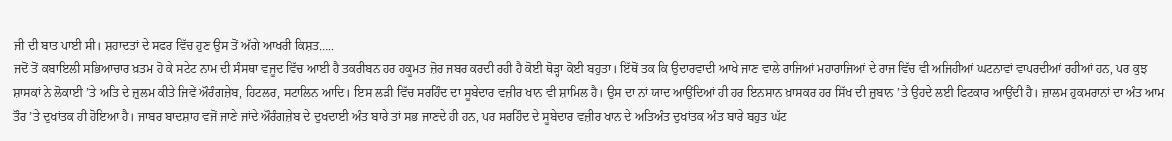ਜੀ ਦੀ ਬਾਤ ਪਾਈ ਸੀ। ਸ਼ਹਾਦਤਾਂ ਦੇ ਸਫਰ ਵਿੱਚ ਹੁਣ ਉਸ ਤੋਂ ਅੱਗੇ ਆਖਰੀ ਕਿਸ਼ਤ…..
ਜਦੋਂ ਤੋਂ ਕਬਾਇਲੀ ਸਭਿਆਚਾਰ ਖ਼ਤਮ ਹੋ ਕੇ ਸਟੇਟ ਨਾਮ ਦੀ ਸੰਸਥਾ ਵਜੂਦ ਵਿੱਚ ਆਈ ਹੈ ਤਕਰੀਬਨ ਹਰ ਹਕੂਮਤ ਜ਼ੋਰ ਜਬਰ ਕਰਦੀ ਰਹੀ ਹੈ ਕੋਈ ਥੋੜ੍ਹਾ ਕੋਈ ਬਹੁਤਾ। ਇੱਥੋਂ ਤਕ ਕਿ ਉਦਾਰਵਾਦੀ ਆਖੇ ਜਾਣ ਵਾਲੇ ਰਾਜਿਆਂ ਮਹਾਰਾਜਿਆਂ ਦੇ ਰਾਜ ਵਿੱਚ ਵੀ ਅਜਿਹੀਆਂ ਘਟਨਾਵਾਂ ਵਾਪਰਦੀਆਂ ਰਹੀਆਂ ਹਨ, ਪਰ ਕੁਝ ਸ਼ਾਸਕਾਂ ਨੇ ਲੋਕਾਈ ’ਤੇ ਅਤਿ ਦੇ ਜ਼ੁਲਮ ਕੀਤੇ ਜਿਵੇਂ ਔਰੰਗਜ਼ੇਬ, ਹਿਟਲਰ, ਸਟਾਲਿਨ ਆਦਿ। ਇਸ ਲੜੀ ਵਿੱਚ ਸਰਹਿੰਦ ਦਾ ਸੂਬੇਦਾਰ ਵਜ਼ੀਰ ਖਾਨ ਵੀ ਸ਼ਾਮਿਲ ਹੈ। ਉਸ ਦਾ ਨਾਂ ਯਾਦ ਆਉਂਦਿਆਂ ਹੀ ਹਰ ਇਨਸਾਨ ਖ਼ਾਸਕਰ ਹਰ ਸਿੱਖ ਦੀ ਜ਼ੁਬਾਨ ’ਤੇ ਉਹਦੇ ਲਈ ਫਿਟਕਾਰ ਆਉਂਦੀ ਹੈ। ਜ਼ਾਲਮ ਹੁਕਮਰਾਨਾਂ ਦਾ ਅੰਤ ਆਮ ਤੌਰ ’ਤੇ ਦੁਖਾਂਤਕ ਹੀ ਹੋਇਆ ਹੈ। ਜਾਬਰ ਬਾਦਸ਼ਾਹ ਵਜੋਂ ਜਾਣੇ ਜਾਂਦੇ ਔਰੰਗਜ਼ੇਬ ਦੇ ਦੁਖਦਾਈ ਅੰਤ ਬਾਰੇ ਤਾਂ ਸਭ ਜਾਣਦੇ ਹੀ ਹਨ, ਪਰ ਸਰਹਿੰਦ ਦੇ ਸੂਬੇਦਾਰ ਵਜ਼ੀਰ ਖਾਨ ਦੇ ਅਤਿਅੰਤ ਦੁਖਾਂਤਕ ਅੰਤ ਬਾਰੇ ਬਹੁਤ ਘੱਟ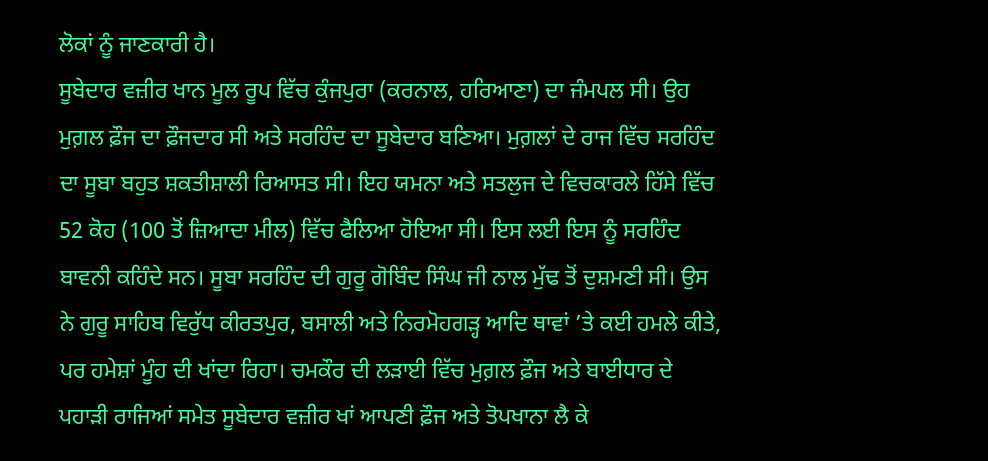ਲੋਕਾਂ ਨੂੰ ਜਾਣਕਾਰੀ ਹੈ।
ਸੂਬੇਦਾਰ ਵਜ਼ੀਰ ਖਾਨ ਮੂਲ ਰੂਪ ਵਿੱਚ ਕੁੰਜਪੁਰਾ (ਕਰਨਾਲ, ਹਰਿਆਣਾ) ਦਾ ਜੰਮਪਲ ਸੀ। ਉਹ ਮੁਗ਼ਲ ਫ਼ੌਜ ਦਾ ਫ਼ੌਜਦਾਰ ਸੀ ਅਤੇ ਸਰਹਿੰਦ ਦਾ ਸੂਬੇਦਾਰ ਬਣਿਆ। ਮੁਗ਼ਲਾਂ ਦੇ ਰਾਜ ਵਿੱਚ ਸਰਹਿੰਦ ਦਾ ਸੂਬਾ ਬਹੁਤ ਸ਼ਕਤੀਸ਼ਾਲੀ ਰਿਆਸਤ ਸੀ। ਇਹ ਯਮਨਾ ਅਤੇ ਸਤਲੁਜ ਦੇ ਵਿਚਕਾਰਲੇ ਹਿੱਸੇ ਵਿੱਚ 52 ਕੋਹ (100 ਤੋਂ ਜ਼ਿਆਦਾ ਮੀਲ) ਵਿੱਚ ਫੈਲਿਆ ਹੋਇਆ ਸੀ। ਇਸ ਲਈ ਇਸ ਨੂੰ ਸਰਹਿੰਦ ਬਾਵਨੀ ਕਹਿੰਦੇ ਸਨ। ਸੂਬਾ ਸਰਹਿੰਦ ਦੀ ਗੁਰੂ ਗੋਬਿੰਦ ਸਿੰਘ ਜੀ ਨਾਲ ਮੁੱਢ ਤੋਂ ਦੁਸ਼ਮਣੀ ਸੀ। ਉਸ ਨੇ ਗੁਰੂ ਸਾਹਿਬ ਵਿਰੁੱਧ ਕੀਰਤਪੁਰ, ਬਸਾਲੀ ਅਤੇ ਨਿਰਮੋਹਗੜ੍ਹ ਆਦਿ ਥਾਵਾਂ ’ਤੇ ਕਈ ਹਮਲੇ ਕੀਤੇ, ਪਰ ਹਮੇਸ਼ਾਂ ਮੂੰਹ ਦੀ ਖਾਂਦਾ ਰਿਹਾ। ਚਮਕੌਰ ਦੀ ਲੜਾਈ ਵਿੱਚ ਮੁਗ਼ਲ ਫ਼ੌਜ ਅਤੇ ਬਾਈਧਾਰ ਦੇ ਪਹਾੜੀ ਰਾਜਿਆਂ ਸਮੇਤ ਸੂਬੇਦਾਰ ਵਜ਼ੀਰ ਖਾਂ ਆਪਣੀ ਫ਼ੌਜ ਅਤੇ ਤੋਪਖਾਨਾ ਲੈ ਕੇ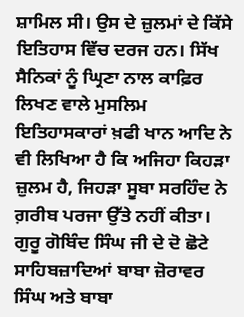ਸ਼ਾਮਿਲ ਸੀ। ਉਸ ਦੇ ਜ਼ੁਲਮਾਂ ਦੇ ਕਿੱਸੇ ਇਤਿਹਾਸ ਵਿੱਚ ਦਰਜ ਹਨ। ਸਿੱਖ ਸੈਨਿਕਾਂ ਨੂੰ ਘ੍ਰਿਣਾ ਨਾਲ ਕਾਫ਼ਿਰ ਲਿਖਣ ਵਾਲੇ ਮੁਸਲਿਮ ਇਤਿਹਾਸਕਾਰਾਂ ਖ਼ਫੀ ਖਾਨ ਆਦਿ ਨੇ ਵੀ ਲਿਖਿਆ ਹੈ ਕਿ ਅਜਿਹਾ ਕਿਹੜਾ ਜ਼ੁਲਮ ਹੈ, ਜਿਹੜਾ ਸੂਬਾ ਸਰਹਿੰਦ ਨੇ ਗ਼ਰੀਬ ਪਰਜਾ ਉੱਤੇ ਨਹੀਂ ਕੀਤਾ।
ਗੁਰੂ ਗੋਬਿੰਦ ਸਿੰਘ ਜੀ ਦੇ ਦੋ ਛੋਟੇ ਸਾਹਿਬਜ਼ਾਦਿਆਂ ਬਾਬਾ ਜ਼ੋਰਾਵਰ ਸਿੰਘ ਅਤੇ ਬਾਬਾ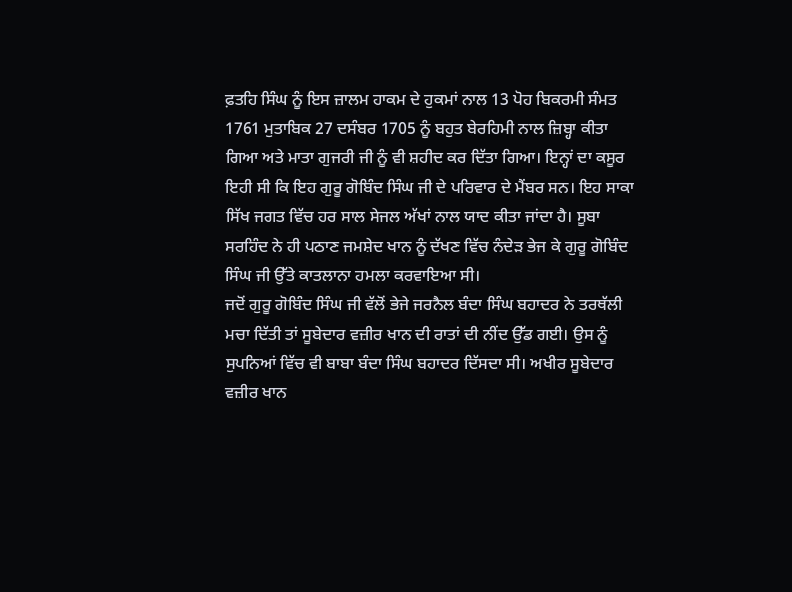ਫ਼ਤਹਿ ਸਿੰਘ ਨੂੰ ਇਸ ਜ਼ਾਲਮ ਹਾਕਮ ਦੇ ਹੁਕਮਾਂ ਨਾਲ 13 ਪੋਹ ਬਿਕਰਮੀ ਸੰਮਤ 1761 ਮੁਤਾਬਿਕ 27 ਦਸੰਬਰ 1705 ਨੂੰ ਬਹੁਤ ਬੇਰਹਿਮੀ ਨਾਲ ਜ਼ਿਬ੍ਹਾ ਕੀਤਾ ਗਿਆ ਅਤੇ ਮਾਤਾ ਗੁਜਰੀ ਜੀ ਨੂੰ ਵੀ ਸ਼ਹੀਦ ਕਰ ਦਿੱਤਾ ਗਿਆ। ਇਨ੍ਹਾਂ ਦਾ ਕਸੂਰ ਇਹੀ ਸੀ ਕਿ ਇਹ ਗੁਰੂ ਗੋਬਿੰਦ ਸਿੰਘ ਜੀ ਦੇ ਪਰਿਵਾਰ ਦੇ ਮੈਂਬਰ ਸਨ। ਇਹ ਸਾਕਾ ਸਿੱਖ ਜਗਤ ਵਿੱਚ ਹਰ ਸਾਲ ਸੇਜਲ ਅੱਖਾਂ ਨਾਲ ਯਾਦ ਕੀਤਾ ਜਾਂਦਾ ਹੈ। ਸੂਬਾ ਸਰਹਿੰਦ ਨੇ ਹੀ ਪਠਾਣ ਜਮਸ਼ੇਦ ਖਾਨ ਨੂੰ ਦੱਖਣ ਵਿੱਚ ਨੰਦੇੜ ਭੇਜ ਕੇ ਗੁਰੂ ਗੋਬਿੰਦ ਸਿੰਘ ਜੀ ਉੱਤੇ ਕਾਤਲਾਨਾ ਹਮਲਾ ਕਰਵਾਇਆ ਸੀ।
ਜਦੋਂ ਗੁਰੂ ਗੋਬਿੰਦ ਸਿੰਘ ਜੀ ਵੱਲੋਂ ਭੇਜੇ ਜਰਨੈਲ ਬੰਦਾ ਸਿੰਘ ਬਹਾਦਰ ਨੇ ਤਰਥੱਲੀ ਮਚਾ ਦਿੱਤੀ ਤਾਂ ਸੂਬੇਦਾਰ ਵਜ਼ੀਰ ਖਾਨ ਦੀ ਰਾਤਾਂ ਦੀ ਨੀਂਦ ਉੱਡ ਗਈ। ਉਸ ਨੂੰ ਸੁਪਨਿਆਂ ਵਿੱਚ ਵੀ ਬਾਬਾ ਬੰਦਾ ਸਿੰਘ ਬਹਾਦਰ ਦਿੱਸਦਾ ਸੀ। ਅਖੀਰ ਸੂਬੇਦਾਰ ਵਜ਼ੀਰ ਖਾਨ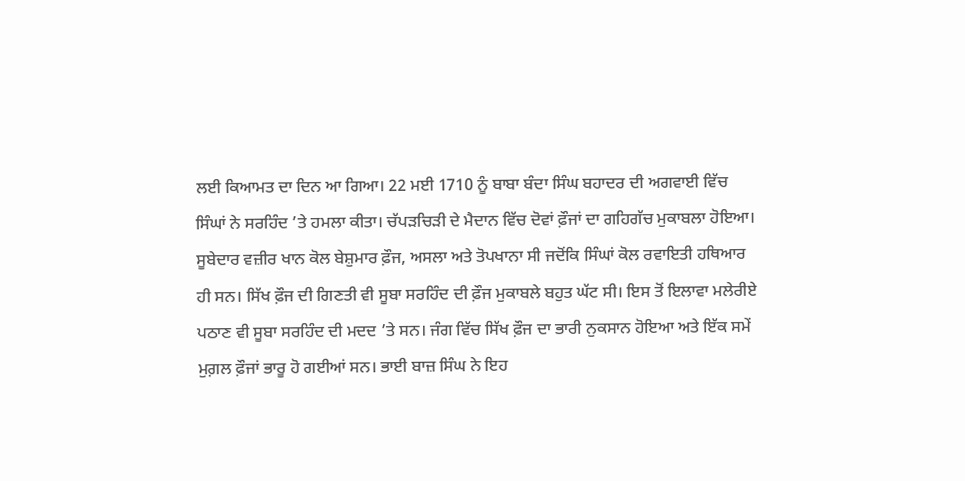ਲਈ ਕਿਆਮਤ ਦਾ ਦਿਨ ਆ ਗਿਆ। 22 ਮਈ 1710 ਨੂੰ ਬਾਬਾ ਬੰਦਾ ਸਿੰਘ ਬਹਾਦਰ ਦੀ ਅਗਵਾਈ ਵਿੱਚ ਸਿੰਘਾਂ ਨੇ ਸਰਹਿੰਦ ’ਤੇ ਹਮਲਾ ਕੀਤਾ। ਚੱਪੜਚਿੜੀ ਦੇ ਮੈਦਾਨ ਵਿੱਚ ਦੋਵਾਂ ਫ਼ੌਜਾਂ ਦਾ ਗਹਿਗੱਚ ਮੁਕਾਬਲਾ ਹੋਇਆ।
ਸੂਬੇਦਾਰ ਵਜ਼ੀਰ ਖਾਨ ਕੋਲ ਬੇਸ਼ੁਮਾਰ ਫ਼ੌਜ, ਅਸਲਾ ਅਤੇ ਤੋਪਖਾਨਾ ਸੀ ਜਦੋਂਕਿ ਸਿੰਘਾਂ ਕੋਲ ਰਵਾਇਤੀ ਹਥਿਆਰ ਹੀ ਸਨ। ਸਿੱਖ ਫ਼ੌਜ ਦੀ ਗਿਣਤੀ ਵੀ ਸੂਬਾ ਸਰਹਿੰਦ ਦੀ ਫ਼ੌਜ ਮੁਕਾਬਲੇ ਬਹੁਤ ਘੱਟ ਸੀ। ਇਸ ਤੋਂ ਇਲਾਵਾ ਮਲੇਰੀਏ ਪਠਾਣ ਵੀ ਸੂਬਾ ਸਰਹਿੰਦ ਦੀ ਮਦਦ ’ਤੇ ਸਨ। ਜੰਗ ਵਿੱਚ ਸਿੱਖ ਫ਼ੌਜ ਦਾ ਭਾਰੀ ਨੁਕਸਾਨ ਹੋਇਆ ਅਤੇ ਇੱਕ ਸਮੇਂ ਮੁਗ਼ਲ ਫ਼ੌਜਾਂ ਭਾਰੂ ਹੋ ਗਈਆਂ ਸਨ। ਭਾਈ ਬਾਜ਼ ਸਿੰਘ ਨੇ ਇਹ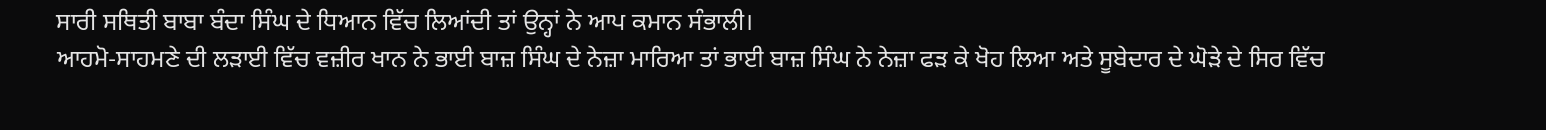ਸਾਰੀ ਸਥਿਤੀ ਬਾਬਾ ਬੰਦਾ ਸਿੰਘ ਦੇ ਧਿਆਨ ਵਿੱਚ ਲਿਆਂਦੀ ਤਾਂ ਉਨ੍ਹਾਂ ਨੇ ਆਪ ਕਮਾਨ ਸੰਭਾਲੀ।
ਆਹਮੋ-ਸਾਹਮਣੇ ਦੀ ਲੜਾਈ ਵਿੱਚ ਵਜ਼ੀਰ ਖਾਨ ਨੇ ਭਾਈ ਬਾਜ਼ ਸਿੰਘ ਦੇ ਨੇਜ਼ਾ ਮਾਰਿਆ ਤਾਂ ਭਾਈ ਬਾਜ਼ ਸਿੰਘ ਨੇ ਨੇਜ਼ਾ ਫੜ ਕੇ ਖੋਹ ਲਿਆ ਅਤੇ ਸੂਬੇਦਾਰ ਦੇ ਘੋੜੇ ਦੇ ਸਿਰ ਵਿੱਚ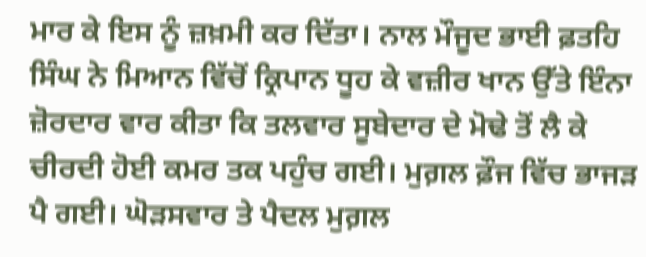ਮਾਰ ਕੇ ਇਸ ਨੂੰ ਜ਼ਖ਼ਮੀ ਕਰ ਦਿੱਤਾ। ਨਾਲ ਮੌਜੂਦ ਭਾਈ ਫ਼ਤਹਿ ਸਿੰਘ ਨੇ ਮਿਆਨ ਵਿੱਚੋਂ ਕ੍ਰਿਪਾਨ ਧੂਹ ਕੇ ਵਜ਼ੀਰ ਖਾਨ ਉੱਤੇ ਇੰਨਾ ਜ਼ੋਰਦਾਰ ਵਾਰ ਕੀਤਾ ਕਿ ਤਲਵਾਰ ਸੂਬੇਦਾਰ ਦੇ ਮੋਢੇ ਤੋਂ ਲੈ ਕੇ ਚੀਰਦੀ ਹੋਈ ਕਮਰ ਤਕ ਪਹੁੰਚ ਗਈ। ਮੁਗ਼ਲ ਫ਼ੌਜ ਵਿੱਚ ਭਾਜੜ ਪੈ ਗਈ। ਘੋੜਸਵਾਰ ਤੇ ਪੈਦਲ ਮੁਗ਼ਲ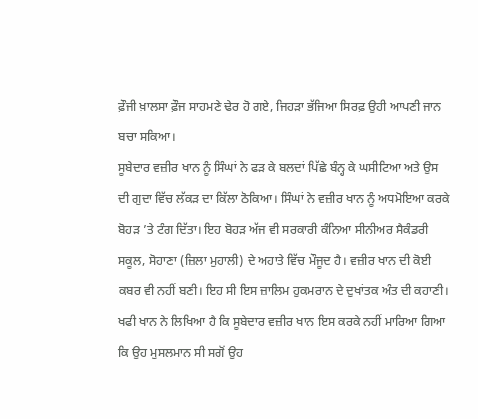ਫ਼ੌਜੀ ਖ਼ਾਲਸਾ ਫ਼ੌਜ ਸਾਹਮਣੇ ਢੇਰ ਹੋ ਗਏ, ਜਿਹੜਾ ਭੱਜਿਆ ਸਿਰਫ਼ ਉਹੀ ਆਪਣੀ ਜਾਨ ਬਚਾ ਸਕਿਆ।
ਸੂਬੇਦਾਰ ਵਜ਼ੀਰ ਖਾਨ ਨੂੰ ਸਿੰਘਾਂ ਨੇ ਫੜ ਕੇ ਬਲਦਾਂ ਪਿੱਛੇ ਬੰਨ੍ਹ ਕੇ ਘਸੀਟਿਆ ਅਤੇ ਉਸ ਦੀ ਗੁਦਾ ਵਿੱਚ ਲੱਕੜ ਦਾ ਕਿੱਲਾ ਠੋਕਿਆ। ਸਿੰਘਾਂ ਨੇ ਵਜ਼ੀਰ ਖਾਨ ਨੂੰ ਅਧਮੋਇਆ ਕਰਕੇ ਬੋਹੜ ’ਤੇ ਟੰਗ ਦਿੱਤਾ। ਇਹ ਬੋਹੜ ਅੱਜ ਵੀ ਸਰਕਾਰੀ ਕੰਨਿਆ ਸੀਨੀਅਰ ਸੈਕੰਡਰੀ ਸਕੂਲ, ਸੋਹਾਣਾ (ਜ਼ਿਲਾ ਮੁਹਾਲੀ) ਦੇ ਅਹਾਤੇ ਵਿੱਚ ਮੌਜੂਦ ਹੈ। ਵਜ਼ੀਰ ਖਾਨ ਦੀ ਕੋਈ ਕਬਰ ਵੀ ਨਹੀਂ ਬਣੀ। ਇਹ ਸੀ ਇਸ ਜ਼ਾਲਿਮ ਹੁਕਮਰਾਨ ਦੇ ਦੁਖਾਂਤਕ ਅੰਤ ਦੀ ਕਹਾਣੀ।
ਖਫੀ ਖਾਨ ਨੇ ਲਿਖਿਆ ਹੈ ਕਿ ਸੂਬੇਦਾਰ ਵਜ਼ੀਰ ਖਾਨ ਇਸ ਕਰਕੇ ਨਹੀਂ ਮਾਰਿਆ ਗਿਆ ਕਿ ਉਹ ਮੁਸਲਮਾਨ ਸੀ ਸਗੋਂ ਉਹ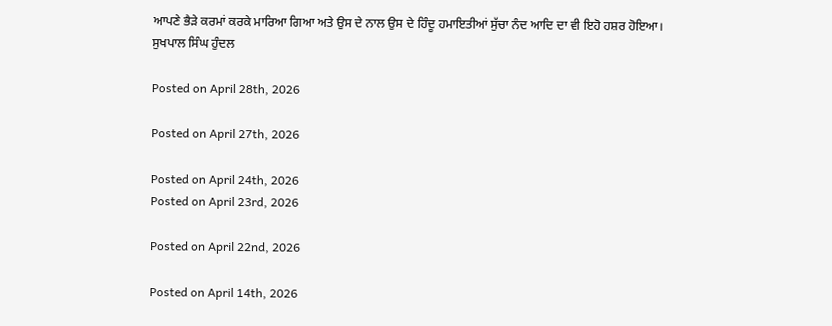ਆਪਣੇ ਭੈੜੇ ਕਰਮਾਂ ਕਰਕੇ ਮਾਰਿਆ ਗਿਆ ਅਤੇ ਉਸ ਦੇ ਨਾਲ ਉਸ ਦੇ ਹਿੰਦੂ ਹਮਾਇਤੀਆਂ ਸੁੱਚਾ ਨੰਦ ਆਦਿ ਦਾ ਵੀ ਇਹੋ ਹਸ਼ਰ ਹੋਇਆ।
ਸੁਖਪਾਲ ਸਿੰਘ ਹੁੰਦਲ

Posted on April 28th, 2026

Posted on April 27th, 2026

Posted on April 24th, 2026
Posted on April 23rd, 2026

Posted on April 22nd, 2026

Posted on April 14th, 2026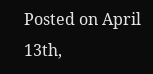Posted on April 13th,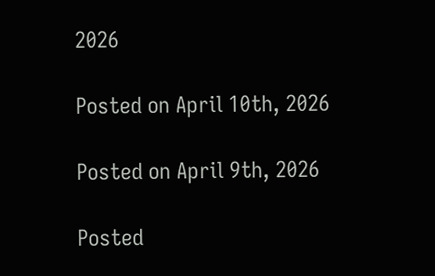2026

Posted on April 10th, 2026

Posted on April 9th, 2026

Posted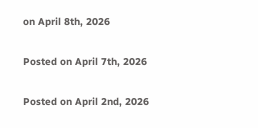on April 8th, 2026

Posted on April 7th, 2026

Posted on April 2nd, 2026